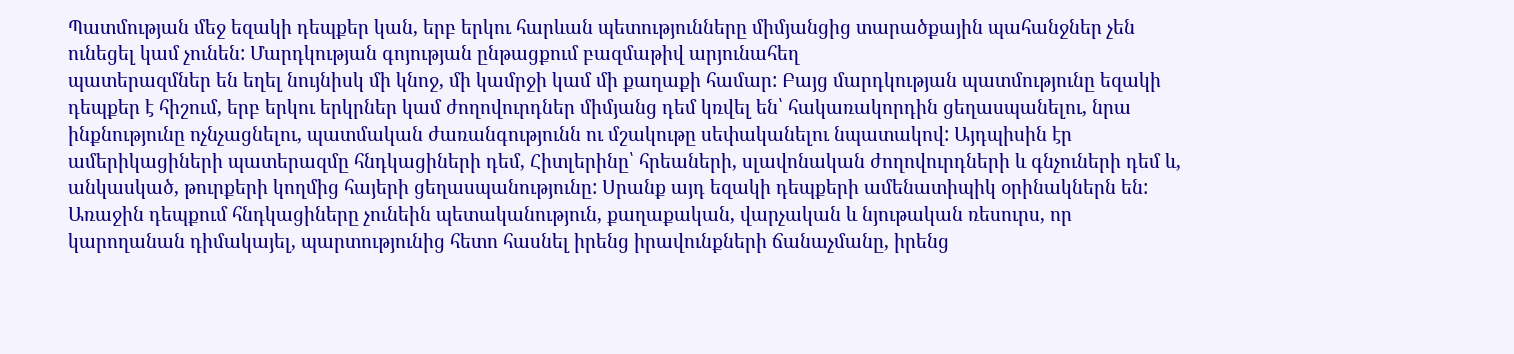Պատմության մեջ եզակի դեպքեր կան, երբ երկու հարևան պետությունները միմյանցից տարածքային պահանջներ չեն ունեցել կամ չունեն: Մարդկության գոյության ընթացքում բազմաթիվ արյունահեղ
պատերազմներ են եղել նույնիսկ մի կնոջ, մի կամրջի կամ մի քաղաքի համար: Բայց մարդկության պատմությունը եզակի դեպքեր է հիշում, երբ երկու երկրներ կամ ժողովուրդներ միմյանց դեմ կռվել են՝ հակառակորդին ցեղասպանելու, նրա ինքնությունը ոչնչացնելու, պատմական ժառանգությունն ու մշակութը սեփականելու նպատակով: Այդպիսին էր ամերիկացիների պատերազմը հնդկացիների դեմ, Հիտլերինը՝ հրեաների, սլավոնական ժողովուրդների և գնչուների դեմ և, անկասկած, թուրքերի կողմից հայերի ցեղասպանությունը: Սրանք այդ եզակի դեպքերի ամենատիպիկ օրինակներն են: Առաջին դեպքում հնդկացիները չունեին պետականություն, քաղաքական, վարչական և նյութական ռեսուրս, որ կարողանան դիմակայել, պարտությունից հետո հասնել իրենց իրավունքների ճանաչմանը, իրենց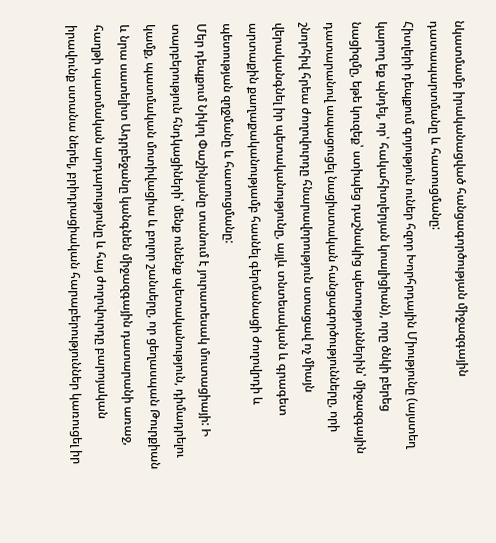նկատմամբ իրականացված հանցագործության միջազգային դատապարտմանը և հատուցմանը:
Հիտլերի դեպքում գոյություն ուներ հզոր Խորհրդային Միությունը (այստեղ կարող եք պնդել, որ՝ հակահիտլերյան կոալիցիան), որը ծնկի բերեց նացիզմը, եթե կուզեք՝ ստիպեց դաշնակից պետություններին՝ միջազգային դատարանով ապացուցել նացիստական հանցագործությունները, որի շնորհիվ հրեա ժողովուրդը հնարավորություն ստացավ ոչ միայն վերականգնել իր պետականությունը, այլև տնտեսական և գրագետ արտաքին քաղաքականությամբ հասնել գերմանացի ժողովրդի և պետության զղջմանը և հատուցմանը:
Մեր դեպքում Նիկոլ Փաշինյանը տանում է յուրատեսակ մուտացիայի: Ի տարբերություն հնդկացիների՝ մենք ունենք պետականություն, դիմադրելու կամք, պատմական մոտիվացիա և բոլոր շանսերը, որ ցեղասպան Թուրքիան և նրա սատելիտ Ադրբեջանը կանգնեն միջազգային դատարանի առաջ, հաղթի պատմական արդարությունը և հայ ժողովուրդը բարոյական իրավունք ստանա ներել, բրիդրացիական հարաբերություններ կառուցել իր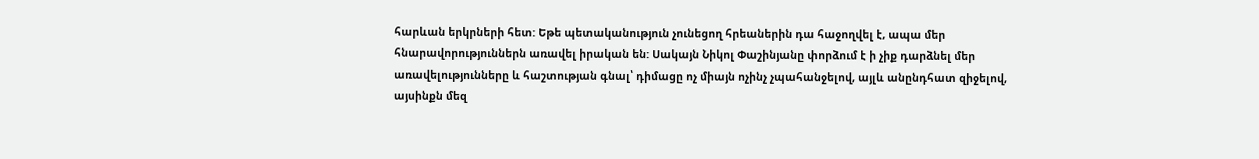հարևան երկրների հետ: Եթե պետականություն չունեցող հրեաներին դա հաջողվել է, ապա մեր հնարավորություններն առավել իրական են: Սակայն Նիկոլ Փաշինյանը փորձում է ի չիք դարձնել մեր առավելությունները և հաշտության գնալ՝ դիմացը ոչ միայն ոչինչ չպահանջելով, այլև անընդհատ զիջելով, այսինքն մեզ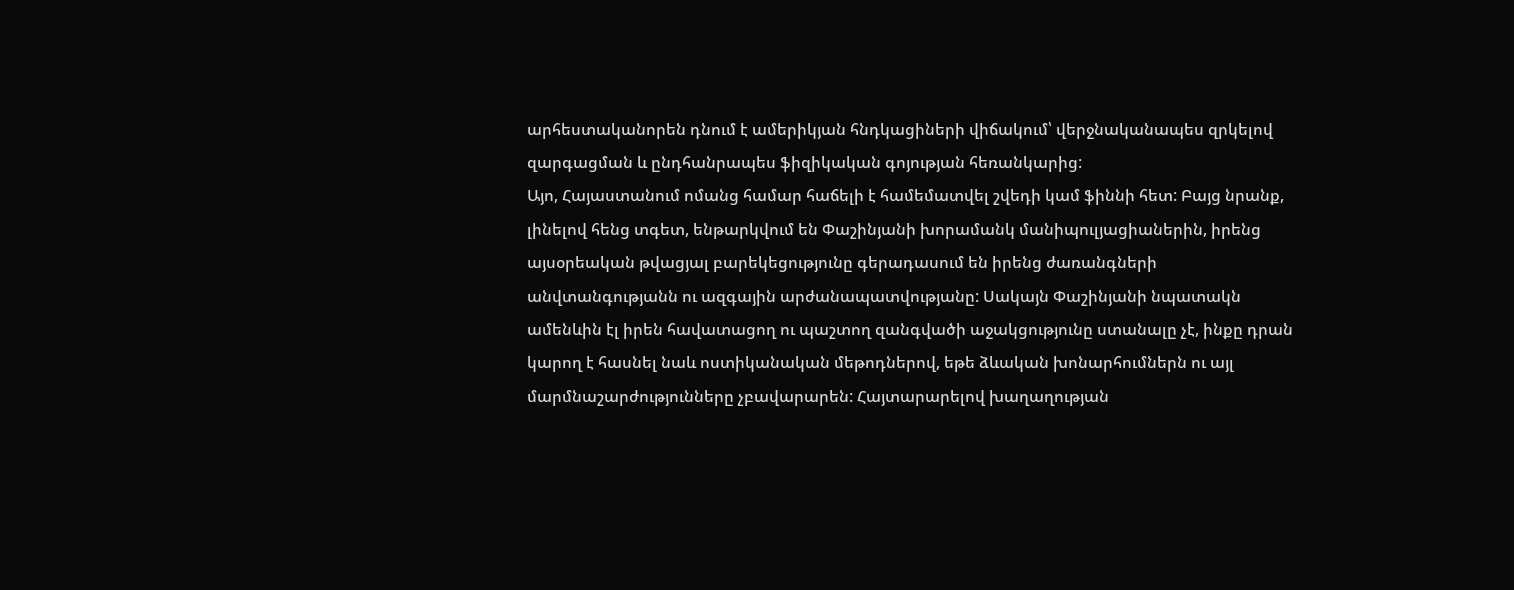արհեստականորեն դնում է ամերիկյան հնդկացիների վիճակում՝ վերջնականապես զրկելով զարգացման և ընդհանրապես ֆիզիկական գոյության հեռանկարից:
Այո, Հայաստանում ոմանց համար հաճելի է համեմատվել շվեդի կամ ֆիննի հետ: Բայց նրանք, լինելով հենց տգետ, ենթարկվում են Փաշինյանի խորամանկ մանիպուլյացիաներին, իրենց այսօրեական թվացյալ բարեկեցությունը գերադասում են իրենց ժառանգների անվտանգությանն ու ազգային արժանապատվությանը: Սակայն Փաշինյանի նպատակն ամենևին էլ իրեն հավատացող ու պաշտող զանգվածի աջակցությունը ստանալը չէ, ինքը դրան կարող է հասնել նաև ոստիկանական մեթոդներով, եթե ձևական խոնարհումներն ու այլ մարմնաշարժությունները չբավարարեն: Հայտարարելով խաղաղության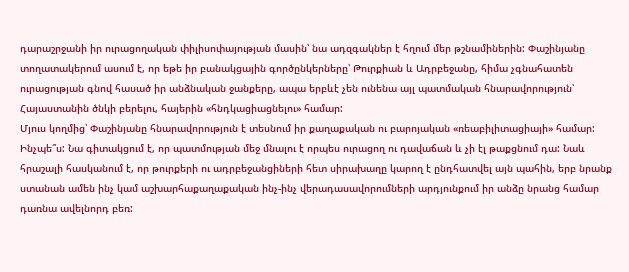դարաշրջանի իր ուրացողական փիլիսոփայության մասին՝ նա ադզգակներ է հղում մեր թշնամիներին: Փաշինյանը տողատակերում ասում է, որ եթե իր բանակցային գործընկերները՝ Թուրքիան և Ադրբեջանը, հիմա չգնահատեն ուրացության գնով հասած իր անձնական ջանքերը, ապա երբևէ չեն ունենա այլ պատմական հնարավորություն՝ Հայաստանին ծնկի բերելու, հայերին «հնդկացիացնելու» համար:
Մյուս կողմից՝ Փաշինյանը հնարավորություն է տեսնում իր քաղաքական ու բարոյական «ռեաբիլիտացիայի» համար: Ինչպե՞ս: Նա գիտակցում է, որ պատմության մեջ մնալու է որպես ուրացող ու դավաճան և չի էլ թաքցնում դա: Նաև հրաշալի հասկանում է, որ թուրքերի ու ադրբեջանցիների հետ սիրախաղը կարող է ընդհատվել այն պահին, երբ նրանք ստանան ամեն ինչ կամ աշխարհաքաղաքական ինչ-ինչ վերադասավորումների արդյունքում իր անձը նրանց համար դառնա ավելնորդ բեռ: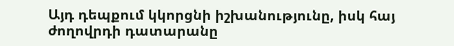Այդ դեպքում կկորցնի իշխանությունը, իսկ հայ ժողովրդի դատարանը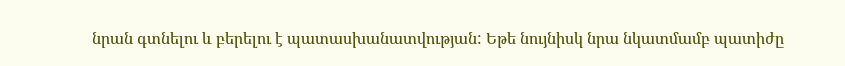նրան գտնելու և բերելու է պատասխանատվության: Եթե նույնիսկ նրա նկատմամբ պատիժը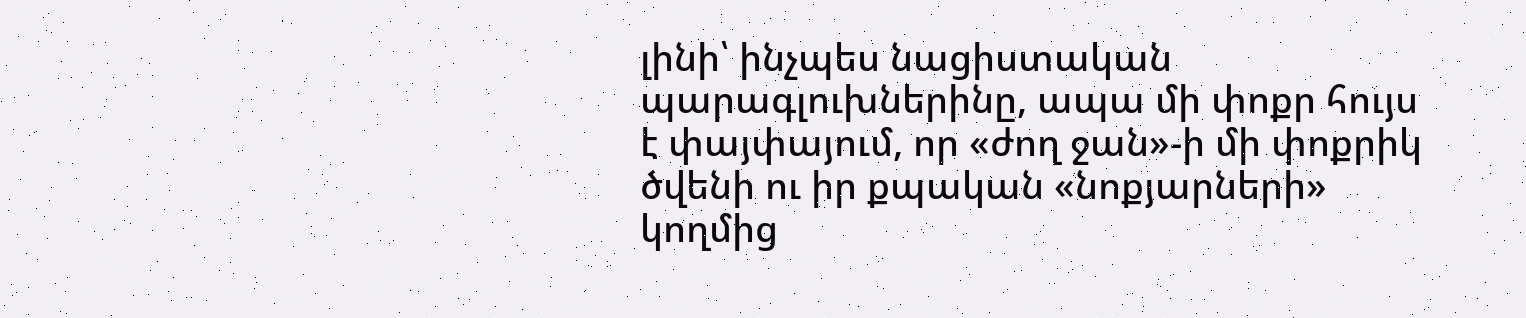լինի՝ ինչպես նացիստական պարագլուխներինը, ապա մի փոքր հույս է փայփայում, որ «ժող ջան»-ի մի փոքրիկ ծվենի ու իր քպական «նոքյարների» կողմից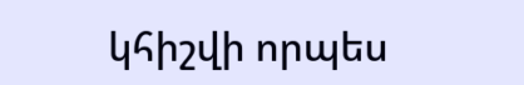կհիշվի որպես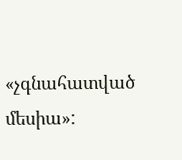«չգնահատված մեսիա»: